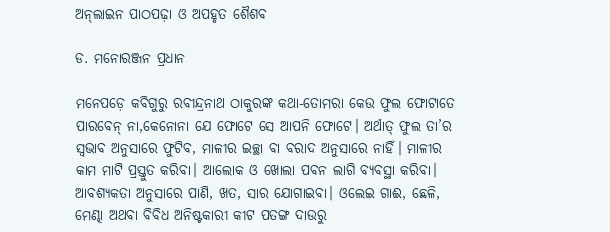ଅନ୍‌ଲାଇନ ପାଠପଢ଼ା ଓ ଅପହୃତ ଶୈଶବ

ଡ. ମନୋରଞ୍ଜନ ପ୍ରଧାନ

ମନେପଡ଼େ କବିଗୁରୁ ରବୀନ୍ଦ୍ରନାଥ ଠାକୁରଙ୍କ କଥା-ତୋମରା କେଉ ଫୁଲ ଫୋଟାତେ ପାରବେନ୍‌ ନା,କେନୋନା ଯେ ଫୋଟେ ସେ ଆପନି ଫୋଟେ। ଅର୍ଥାତ୍‌ ଫୁଲ ତା’ର ସ୍ବଭାବ ଅନୁସାରେ ଫୁଟିବ, ମାଳୀର ଇଚ୍ଛା ବା ବରାଦ ଅନୁସାରେ ନାହିଁ। ମାଳୀର କାମ ମାଟି ପ୍ରସ୍ତୁତ କରିବା। ଆଲୋକ ଓ ଖୋଲା ପବନ ଲାଗି ବ୍ୟବସ୍ଥା କରିବା। ଆବଶ୍ୟକତା ଅନୁସାରେ ପାଣି, ଖତ, ସାର ଯୋଗାଇବା। ଓଲେଇ ଗାଈ, ଛେଳି, ମେଣ୍ଢା ଅଥବା ବିବିଧ ଅନିଷ୍ଟକାରୀ କୀଟ ପତଙ୍ଗ ଦାଉରୁ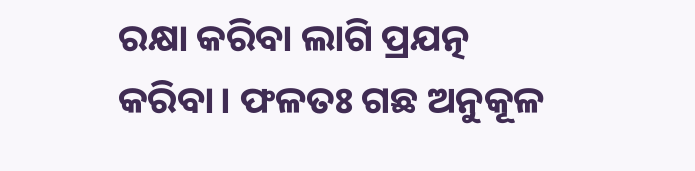ରକ୍ଷା କରିବା ଲାଗି ପ୍ରଯତ୍ନ କରିବା। ଫଳତଃ ଗଛ ଅନୁକୂଳ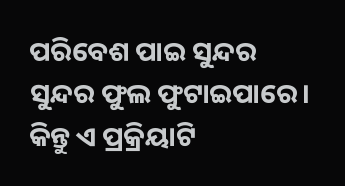ପରିବେଶ ପାଇ ସୁନ୍ଦର ସୁନ୍ଦର ଫୁଲ ଫୁଟାଇପାରେ। କିନ୍ତୁ ଏ ପ୍ରକ୍ରିୟାଟି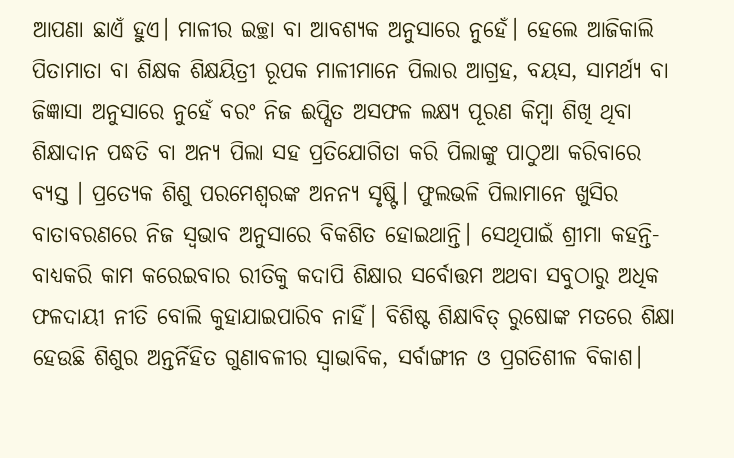ଆପଣା ଛାଏଁ ହୁଏ। ମାଳୀର ଇଚ୍ଛା ବା ଆବଶ୍ୟକ ଅନୁସାରେ ନୁହେଁ। ହେଲେ ଆଜିକାଲି ପିତାମାତା ବା ଶିକ୍ଷକ ଶିକ୍ଷୟିତ୍ରୀ ରୂପକ ମାଳୀମାନେ ପିଲାର ଆଗ୍ରହ, ବୟସ, ସାମର୍ଥ୍ୟ ବା ଜିଜ୍ଞାସା ଅନୁସାରେ ନୁହେଁ ବରଂ ନିଜ ଈପ୍ସିତ ଅସଫଳ ଲକ୍ଷ୍ୟ ପୂରଣ କିମ୍ବା ଶିଖି ଥିବା ଶିକ୍ଷାଦାନ ପଦ୍ଧତି ବା ଅନ୍ୟ ପିଲା ସହ ପ୍ରତିଯୋଗିତା କରି ପିଲାଙ୍କୁ ପାଠୁଆ କରିବାରେ ବ୍ୟସ୍ତ । ପ୍ରତ୍ୟେକ ଶିଶୁ ପରମେଶ୍ୱରଙ୍କ ଅନନ୍ୟ ସୃଷ୍ଟି। ଫୁଲଭଳି ପିଲାମାନେ ଖୁସିର ବାତାବରଣରେ ନିଜ ସ୍ବଭାବ ଅନୁସାରେ ବିକଶିତ ହୋଇଥାନ୍ତି। ସେଥିପାଇଁ ଶ୍ରୀମା କହନ୍ତି-ବାଧ୍ୟକରି କାମ କରେଇବାର ରୀତିକୁ କଦାପି ଶିକ୍ଷାର ସର୍ବୋତ୍ତମ ଅଥବା ସବୁଠାରୁ ଅଧିକ ଫଳଦାୟୀ ନୀତି ବୋଲି କୁହାଯାଇପାରିବ ନାହିଁ। ବିଶିଷ୍ଟ ଶିକ୍ଷାବିତ୍‌ ରୁଷୋଙ୍କ ମତରେ ଶିକ୍ଷା ହେଉଛି ଶିଶୁର ଅନ୍ତର୍ନିହିତ ଗୁଣାବଳୀର ସ୍ବାଭାବିକ, ସର୍ବାଙ୍ଗୀନ ଓ ପ୍ରଗତିଶୀଳ ବିକାଶ।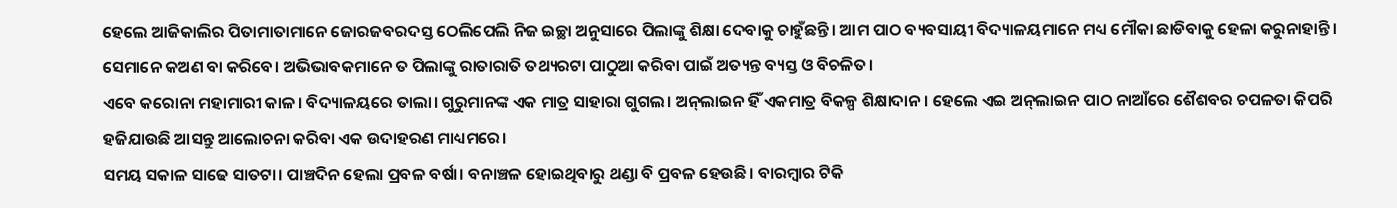ହେଲେ ଆଜିକାଲିର ପିତାମାତାମାନେ ଜୋରଜବରଦସ୍ତ ଠେଲିପେଲି ନିଜ ଇଚ୍ଛା ଅନୁସାରେ ପିଲାଙ୍କୁ ଶିକ୍ଷା ଦେବାକୁ ଚାହୁଁଛନ୍ତି। ଆମ ପାଠ ବ୍ୟବସାୟୀ ବିଦ୍ୟାଳୟମାନେ ମଧ୍ୟ ମୌକା ଛାଡିବାକୁ ହେଳା କରୁନାହାନ୍ତି। ସେମାନେ କଅଣ ବା କରିବେ। ଅଭିଭାବକମାନେ ତ ପିଲାଙ୍କୁ ରାତାରାତି ତଥ୍ୟରଟା ପାଠୁଆ କରିବା ପାଇଁ ଅତ୍ୟନ୍ତ ବ୍ୟସ୍ତ ଓ ବିଚଳିତ।
ଏବେ କରୋନା ମହାମାରୀ କାଳ। ବିଦ୍ୟାଳୟରେ ତାଲା। ଗୁରୁମାନଙ୍କ ଏକ ମାତ୍ର ସାହାରା ଗୁଗଲ। ଅନ୍‌ଲାଇନ ହିଁ ଏକମାତ୍ର ବିକଳ୍ପ ଶିକ୍ଷାଦାନ। ହେଲେ ଏଇ ଅନ୍‌ଲାଇନ ପାଠ ନାଆଁରେ ଶୈଶବର ଚପଳତା କିପରି ହଜିଯାଉଛି ଆସନ୍ତୁ ଆଲୋଚନା କରିବା ଏକ ଉଦାହରଣ ମାଧ୍ୟମରେ।
ସମୟ ସକାଳ ସାଢେ ସାତଟା। ପାଞ୍ଚଦିନ ହେଲା ପ୍ରବଳ ବର୍ଷା। ବନାଞ୍ଚଳ ହୋଇଥିବାରୁ ଥଣ୍ଡା ବି ପ୍ରବଳ ହେଉଛି। ବାରମ୍ବାର ଟିକି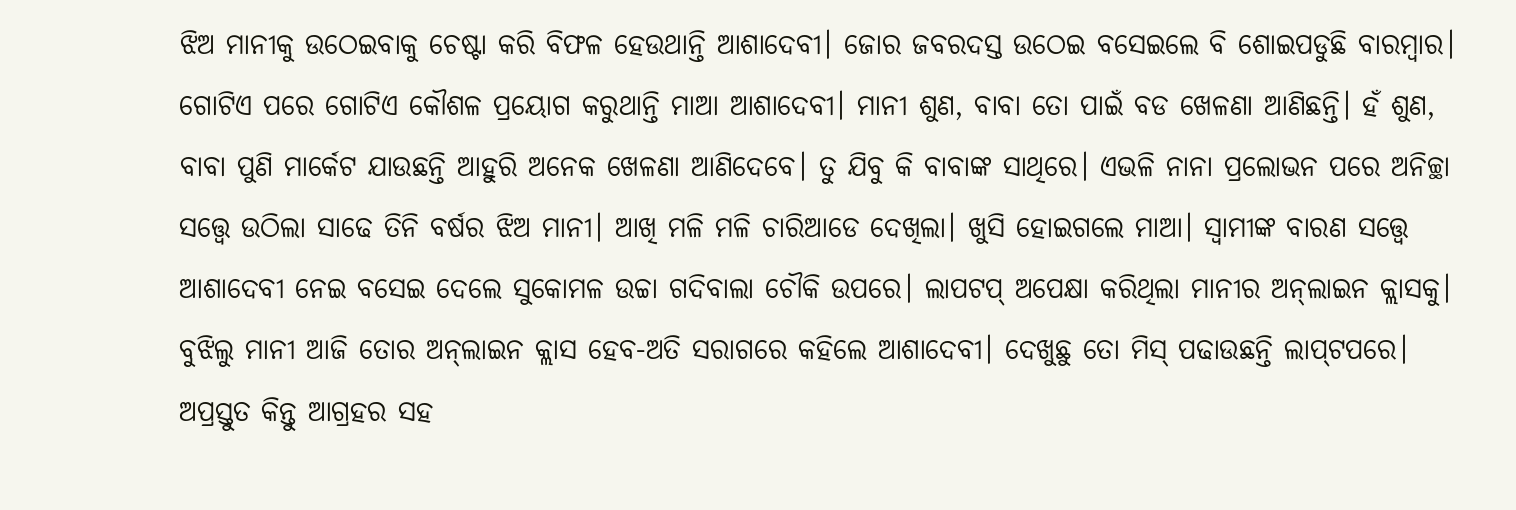ଝିଅ ମାନୀକୁ ଉଠେଇବାକୁ ଚେଷ୍ଟା କରି ବିଫଳ ହେଉଥାନ୍ତି ଆଶାଦେବୀ। ଜୋର ଜବରଦସ୍ତ ଉଠେଇ ବସେଇଲେ ବି ଶୋଇପଡୁଛି ବାରମ୍ବାର। ଗୋଟିଏ ପରେ ଗୋଟିଏ କୌଶଳ ପ୍ରୟୋଗ କରୁଥାନ୍ତି ମାଆ ଆଶାଦେବୀ। ମାନୀ ଶୁଣ, ବାବା ତୋ ପାଇଁ ବଡ ଖେଳଣା ଆଣିଛନ୍ତି। ହଁ ଶୁଣ, ବାବା ପୁଣି ମାର୍କେଟ ଯାଉଛନ୍ତି ଆହୁରି ଅନେକ ଖେଳଣା ଆଣିଦେବେ। ତୁ ଯିବୁ କି ବାବାଙ୍କ ସାଥିରେ। ଏଭଳି ନାନା ପ୍ରଲୋଭନ ପରେ ଅନିଚ୍ଛା ସତ୍ତ୍ୱେ ଉଠିଲା ସାଢେ ତିନି ବର୍ଷର ଝିଅ ମାନୀ। ଆଖି ମଳି ମଳି ଚାରିଆଡେ ଦେଖିଲା। ଖୁସି ହୋଇଗଲେ ମାଆ। ସ୍ବାମୀଙ୍କ ବାରଣ ସତ୍ତ୍ୱେ ଆଶାଦେବୀ ନେଇ ବସେଇ ଦେଲେ ସୁକୋମଳ ଉଚ୍ଚା ଗଦିବାଲା ଚୌକି ଉପରେ। ଲାପଟପ୍‌ ଅପେକ୍ଷା କରିଥିଲା ମାନୀର ଅନ୍‌ଲାଇନ କ୍ଲାସକୁ। ବୁଝିଲୁ ମାନୀ ଆଜି ତୋର ଅନ୍‌ଲାଇନ କ୍ଲାସ ହେବ-ଅତି ସରାଗରେ କହିଲେ ଆଶାଦେବୀ। ଦେଖୁଛୁ ତୋ ମିସ୍‌ ପଢାଉଛନ୍ତି ଲାପ୍‌ଟପରେ। ଅପ୍ରସ୍ତୁତ କିନ୍ତୁ ଆଗ୍ରହର ସହ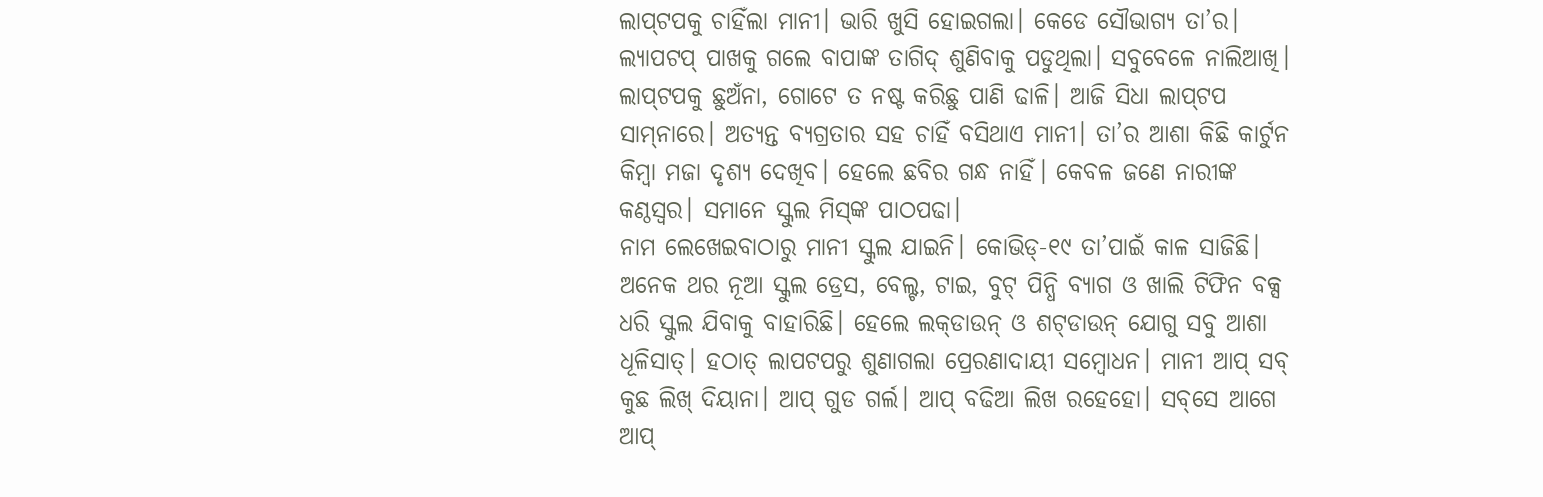ଲାପ୍‌ଟପକୁ ଚାହିଁଲା ମାନୀ। ଭାରି ଖୁସି ହୋଇଗଲା। କେଡେ ସୌଭାଗ୍ୟ ତା’ର। ଲ୍ୟାପଟପ୍‌ ପାଖକୁ ଗଲେ ବାପାଙ୍କ ତାଗିଦ୍‌ ଶୁଣିବାକୁ ପଡୁଥିଲା। ସବୁବେଳେ ନାଲିଆଖି। ଲାପ୍‌ଟପକୁ ଛୁଅଁନା, ଗୋଟେ ତ ନଷ୍ଟ କରିଛୁ ପାଣି ଢାଳି। ଆଜି ସିଧା ଲାପ୍‌ଟପ ସାମ୍‌ନାରେ। ଅତ୍ୟନ୍ତ ବ୍ୟଗ୍ରତାର ସହ ଚାହିଁ ବସିଥାଏ ମାନୀ। ତା’ର ଆଶା କିଛି କାର୍ଟୁନ କିମ୍ବା ମଜା ଦୃଶ୍ୟ ଦେଖିବ। ହେଲେ ଛବିର ଗନ୍ଧ ନାହିଁ। କେବଳ ଜଣେ ନାରୀଙ୍କ କଣ୍ଠସ୍ବର। ସମାନେ ସ୍କୁଲ ମିସ୍‌ଙ୍କ ପାଠପଢା।
ନାମ ଲେଖେଇବାଠାରୁ ମାନୀ ସ୍କୁଲ ଯାଇନି। କୋଭିଡ୍‌-୧୯ ତା’ପାଇଁ କାଳ ସାଜିଛି। ଅନେକ ଥର ନୂଆ ସ୍କୁଲ ଡ୍ରେସ, ବେଲ୍ଟ, ଟାଇ, ବୁଟ୍‌ ପିନ୍ଧି ବ୍ୟାଗ ଓ ଖାଲି ଟିଫିନ ବକ୍ସ ଧରି ସ୍କୁଲ ଯିବାକୁ ବାହାରିଛି। ହେଲେ ଲକ୍‌ଡାଉନ୍‌ ଓ ଶଟ୍‌ଡାଉନ୍‌ ଯୋଗୁ ସବୁ ଆଶା ଧୂଳିସାତ୍‌। ହଠାତ୍‌ ଲାପଟପରୁ ଶୁଣାଗଲା ପ୍ରେରଣାଦାୟୀ ସମ୍ବୋଧନ। ମାନୀ ଆପ୍‌ ସବ୍‌ କୁଛ ଲିଖ୍‌ ଦିୟାନା। ଆପ୍‌ ଗୁଡ ଗର୍ଲ। ଆପ୍‌ ବଢିଆ ଲିଖ ରହେହୋ। ସବ୍‌ସେ ଆଗେ ଆପ୍‌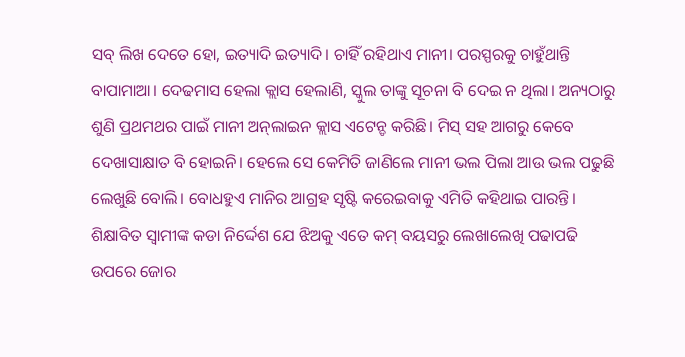ସବ୍‌ ଲିଖ ଦେତେ ହୋ, ଇତ୍ୟାଦି ଇତ୍ୟାଦି। ଚାହିଁ ରହିଥାଏ ମାନୀ। ପରସ୍ପରକୁ ଚାହୁଁଥାନ୍ତି ବାପାମାଆ। ଦେଢମାସ ହେଲା କ୍ଲାସ ହେଲାଣି, ସ୍କୁଲ ତାଙ୍କୁ ସୂଚନା ବି ଦେଇ ନ ଥିଲା। ଅନ୍ୟଠାରୁ ଶୁଣି ପ୍ରଥମଥର ପାଇଁ ମାନୀ ଅନ୍‌ଲାଇନ କ୍ଲାସ ଏଟେନ୍ଡ କରିଛି। ମିସ୍‌ ସହ ଆଗରୁ କେବେ ଦେଖାସାକ୍ଷାତ ବି ହୋଇନି। ହେଲେ ସେ କେମିତି ଜାଣିଲେ ମାନୀ ଭଲ ପିଲା ଆଉ ଭଲ ପଢୁଛି ଲେଖୁଛି ବୋଲି। ବୋଧହୁଏ ମାନିର ଆଗ୍ରହ ସୃଷ୍ଟି କରେଇବାକୁ ଏମିତି କହିଥାଇ ପାରନ୍ତି। ଶିକ୍ଷାବିତ ସ୍ବାମୀଙ୍କ କଡା ନିର୍ଦ୍ଦେଶ ଯେ ଝିଅକୁ ଏତେ କମ୍‌ ବୟସରୁ ଲେଖାଲେଖି ପଢାପଢି ଉପରେ ଜୋର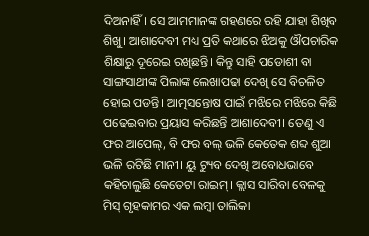ଦିଅନାହିଁ। ସେ ଆମମାନଙ୍କ ଗହଣରେ ରହି ଯାହା ଶିଖିବ ଶିଖୁ। ଆଶାଦେବୀ ମଧ୍ୟ ପ୍ରତି କଥାରେ ଝିଅକୁ ଔପଚାରିକ ଶିକ୍ଷାରୁ ଦୂରେଇ ରଖିଛନ୍ତି। କିନ୍ତୁ ସାହି ପଡୋଶୀ ବା ସାଙ୍ଗସାଥୀଙ୍କ ପିଲାଙ୍କ ଲେଖାପଢା ଦେଖି ସେ ବିଚଳିତ ହୋଇ ପଡନ୍ତି। ଆତ୍ମସନ୍ତୋଷ ପାଇଁ ମଝିରେ ମଝିରେ କିଛି ପଢେଇବାର ପ୍ରୟାସ କରିଛନ୍ତି ଆଶାଦେବୀ। ତେଣୁ ଏ ଫର ଆପେଲ୍‌, ବି ଫର ବଲ୍‌ ଭଳି କେତେକ ଶବ୍ଦ ଶୁଆ ଭଳି ରଟିଛି ମାନୀ। ୟୁ ଟ୍ୟୁବ ଦେଖି ଅବୋଧଭାବେ କହିଚାଲୁଛି କେତେଟା ରାଇମ୍‌। କ୍ଲାସ ସାରିବା ବେଳକୁ ମିସ୍‌ ଗୃହକାମର ଏକ ଲମ୍ବା ତାଲିକା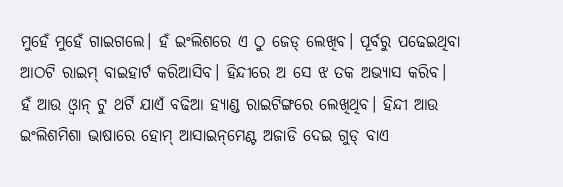ମୁହେଁ ମୁହେଁ ଗାଇଗଲେ। ହଁ ଇଂଲିଶରେ ଏ ଠୁ ଜେଡ୍‌ ଲେଖିବ। ପୂର୍ବରୁ ପଢେଇଥିବା ଆଠଟି ରାଇମ୍‌ ବାଇହାର୍ଟ କରିଆସିବ। ହିନ୍ଦୀରେ ଅ ସେ ଝ ତକ ଅଭ୍ୟାସ କରିବ। ହଁ ଆଉ ଓ୍ବାନ୍‌ ଟୁ ଥର୍ଟି ଯାଏଁ ବଢିଆ ହ୍ୟାଣ୍ଡ ରାଇଟିଙ୍ଗରେ ଲେଖିଥିବ। ହିନ୍ଦୀ ଆଉ ଇଂଲିଶମିଶା ଭାଷାରେ ହୋମ୍‌ ଆସାଇନ୍‌ମେଣ୍ଟ ଅଜାଡି ଦେଇ ଗୁଡ୍‌ ବାଏ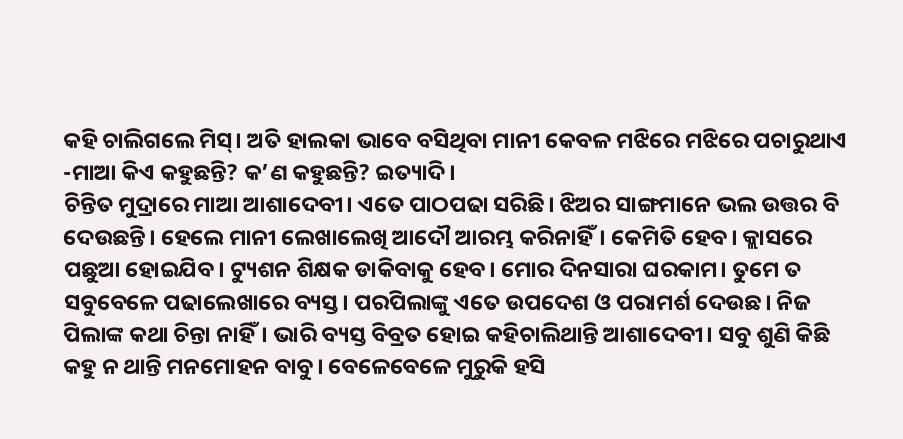କହି ଚାଲିଗଲେ ମିସ୍‌। ଅତି ହାଲକା ଭାବେ ବସିଥିବା ମାନୀ କେବଳ ମଝିରେ ମଝିରେ ପଚାରୁଥାଏ -ମାଆ କିଏ କହୁଛନ୍ତି? କ’ଣ କହୁଛନ୍ତି? ଇତ୍ୟାଦି।
ଚିନ୍ତିତ ମୁଦ୍ରାରେ ମାଆ ଆଶାଦେବୀ। ଏତେ ପାଠପଢା ସରିଛି। ଝିଅର ସାଙ୍ଗମାନେ ଭଲ ଉତ୍ତର ବି ଦେଉଛନ୍ତି। ହେଲେ ମାନୀ ଲେଖାଲେଖି ଆଦୌ ଆରମ୍ଭ କରିନାହିଁ। କେମିତି ହେବ। କ୍ଲାସରେ ପଛୁଆ ହୋଇଯିବ। ଟ୍ୟୁଶନ ଶିକ୍ଷକ ଡାକିବାକୁ ହେବ। ମୋର ଦିନସାରା ଘରକାମ। ତୁମେ ତ ସବୁବେଳେ ପଢାଲେଖାରେ ବ୍ୟସ୍ତ। ପରପିଲାଙ୍କୁ ଏତେ ଉପଦେଶ ଓ ପରାମର୍ଶ ଦେଉଛ। ନିଜ ପିଲାଙ୍କ କଥା ଚିନ୍ତା ନାହିଁ। ଭାରି ବ୍ୟସ୍ତ ବିବ୍ରତ ହୋଇ କହିଚାଲିଥାନ୍ତି ଆଶାଦେବୀ। ସବୁ ଶୁଣି କିଛି କହୁ ନ ଥାନ୍ତି ମନମୋହନ ବାବୁ। ବେଳେବେଳେ ମୁରୁକି ହସି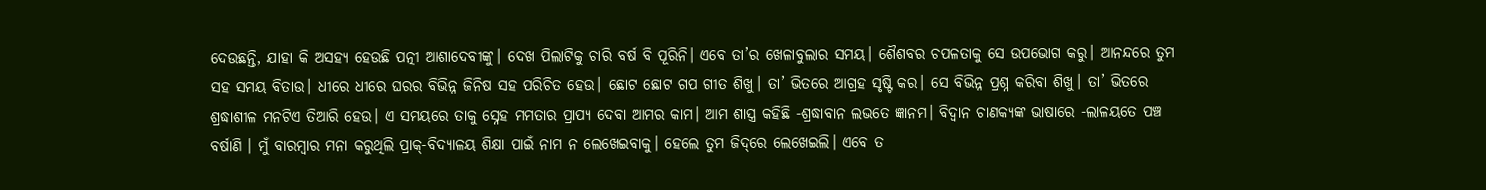ଦେଉଛନ୍ତି, ଯାହା କି ଅସହ୍ୟ ହେଉଛି ପତ୍ନୀ ଆଶାଦେବୀଙ୍କୁ। ଦେଖ ପିଲାଟିକୁ ଚାରି ବର୍ଷ ବି ପୂରିନି। ଏବେ ତା’ର ଖେଳାବୁଲାର ସମୟ। ଶୈଶବର ଚପଳତାକୁ ସେ ଉପଭୋଗ କରୁ। ଆନନ୍ଦରେ ତୁମ ସହ ସମୟ ବିତାଉ। ଧୀରେ ଧୀରେ ଘରର ବିଭିନ୍ନ ଜିନିଷ ସହ ପରିଚିତ ହେଉ। ଛୋଟ ଛୋଟ ଗପ ଗୀତ ଶିଖୁ। ତା’ ଭିତରେ ଆଗ୍ରହ ସୃଷ୍ଟି କର। ସେ ବିଭିନ୍ନ ପ୍ରଶ୍ନ କରିବା ଶିଖୁ। ତା’ ଭିତରେ ଶ୍ରଦ୍ଧାଶୀଳ ମନଟିଏ ତିଆରି ହେଉ। ଏ ସମୟରେ ତାକୁ ସ୍ନେହ ମମତାର ପ୍ରାପ୍ୟ ଦେବା ଆମର କାମ। ଆମ ଶାସ୍ତ୍ର କହିଛି -ଶ୍ରଦ୍ଧାବାନ ଲଭତେ ଜ୍ଞାନମ। ବିଦ୍ୱାନ ଚାଣକ୍ୟଙ୍କ ଭାଷାରେ -ଲାଳୟତେ ପଞ୍ଚ ବର୍ଷାଣି । ମୁଁ ବାରମ୍ବାର ମନା କରୁଥିଲି ପ୍ରାକ୍‌-ବିଦ୍ୟାଳୟ ଶିକ୍ଷା ପାଇଁ ନାମ ନ ଲେଖେଇବାକୁ। ହେଲେ ତୁମ ଜିଦ୍‌ରେ ଲେଖେଇଲି। ଏବେ ତ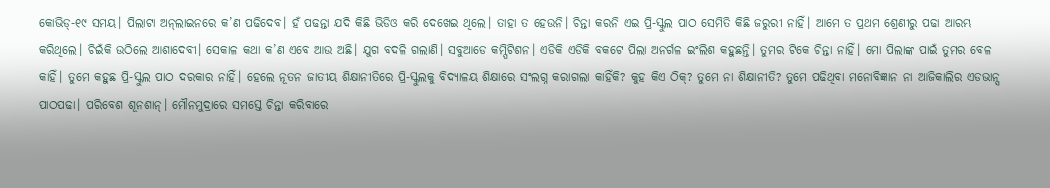କୋଭିଡ୍‌-୧୯ ସମୟ। ପିଲାଟା ଅନ୍‌ଲାଇନରେ କ’ଣ ପଢିଦେବ। ହଁ ପଢନ୍ତା ଯଦି କିଛି ଭିଡିଓ କରି ଦେଖେଇ ଥିଲେ। ତାହା ତ ହେଉନି। ଚିନ୍ତା କରନି ଏଇ ପ୍ରି-ସ୍କୁଲ ପାଠ ସେମିତି କିଛି ଜରୁରୀ ନାହିଁ। ଆମେ ତ ପ୍ରଥମ ଶ୍ରେଣୀରୁ ପଢା ଆରମ୍ଭ କରିଥିଲେ। ଚିଇଁକି ଉଠିଲେ ଆଶାଦେବୀ। ସେକାଳ କଥା କ’ଣ ଏବେ ଆଉ ଅଛି। ଯୁଗ ବଦଳି ଗଲାଣି। ସବୁଆଡେ କମ୍ପିଟିଶନ। ଏଡିକି ଏଡିକି ବକଟେ ପିଲା ଅନର୍ଗଳ ଇଂଲିଶ କହୁଛନ୍ତି। ତୁମର ଟିକେ ଚିନ୍ତା ନାହିଁ। ମୋ ପିଲାଙ୍କ ପାଇଁ ତୁମର ବେଳ କାହିଁ। ତୁମେ କହୁଛ ପ୍ରି-ସ୍କୁଲ ପାଠ ଦରକାର ନାହିଁ। ହେଲେ ନୂତନ ଜାତୀୟ ଶିକ୍ଷାନୀତିରେ ପ୍ରି-ସ୍କୁଲକୁ ବିଦ୍ୟାଳୟ ଶିକ୍ଷାରେ ସଂଲଗ୍ନ କରାଗଲା କାହିଁକି? କୁହ କିଏ ଠିକ୍‌? ତୁମେ ନା ଶିକ୍ଷାନୀତି? ତୁମେ ପଢିଥିବା ମନୋବିଜ୍ଞାନ ନା ଆଜିକାଲିର ଏଡଭାନ୍ସ ପାଠପଢା। ପରିବେଶ ଶୂନଶାନ୍‌। ମୌନମୁଦ୍ରାରେ ସମସ୍ତେ ଚିନ୍ତା କରିବାରେ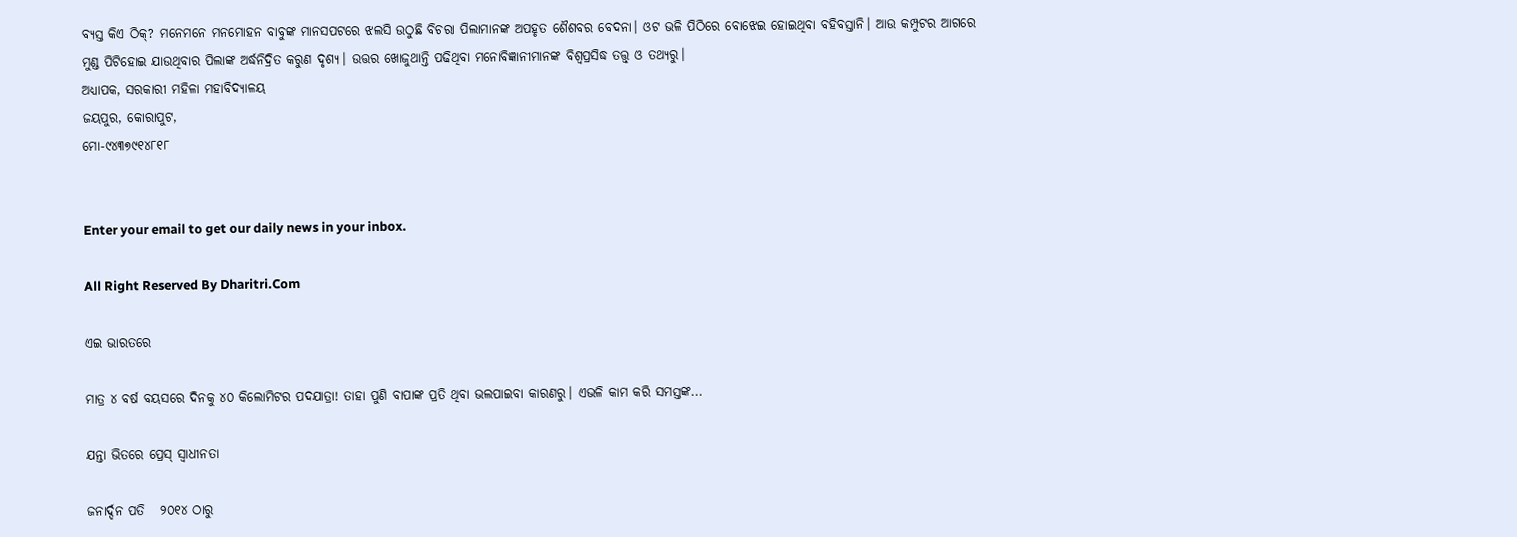ବ୍ୟସ୍ତ କିଏ ଠିକ୍‌? ମନେମନେ ମନମୋହନ ବାବୁଙ୍କ ମାନସପଟରେ ଝଲସି ଉଠୁଛି ବିଚରା ପିଲାମାନଙ୍କ ଅପହୃତ ଶୈଶବର ବେଦନା। ଓଟ ଭଳି ପିଠିରେ ବୋଝେଇ ହୋଇଥିବା ବହିବସ୍ତାନି। ଆଉ କମ୍ପୁଟର ଆଗରେ ମୁଣ୍ଡ ପିଟିହୋଇ ଯାଉଥିବାର ପିଲାଙ୍କ ଅର୍ଦ୍ଧନିଦ୍ରିତ କରୁଣ ଦୃଶ୍ୟ। ଉତ୍ତର ଖୋଜୁଥାନ୍ତି ପଢିଥିବା ମନୋବିଜ୍ଞାନୀମାନଙ୍କ ବିଶ୍ୱପ୍ରସିଦ୍ଧ ତତ୍ତ୍ୱ୍‌ ଓ ତଥ୍ୟରୁ।
ଅଧ୍ୟାପକ, ସରକାରୀ ମହିଳା ମହାବିଦ୍ୟାଳୟ
ଜୟପୁର, କୋରାପୁଟ,
ମୋ-୯୪୩୭୯୧୪୮୧୮


Enter your email to get our daily news in your inbox.

All Right Reserved By Dharitri.Com

ଏଇ ଭାରତରେ

ମାତ୍ର ୪ ବର୍ଷ ବୟସରେ ଦିନକୁ ୪୦ କିଲୋମିଟର ପଦଯାତ୍ରା! ତାହା ପୁଣି ବାପାଙ୍କ ପ୍ରତି ଥିବା ଭଲପାଇବା କାରଣରୁ। ଏଭଳି କାମ କରି ସମସ୍ତଙ୍କ...

ଯନ୍ତା ଭିତରେ ପ୍ରେସ୍‌ ସ୍ବାଧୀନତା

ଜନାର୍ଦ୍ଦନ ପତି   ୨୦୧୪ ଠାରୁ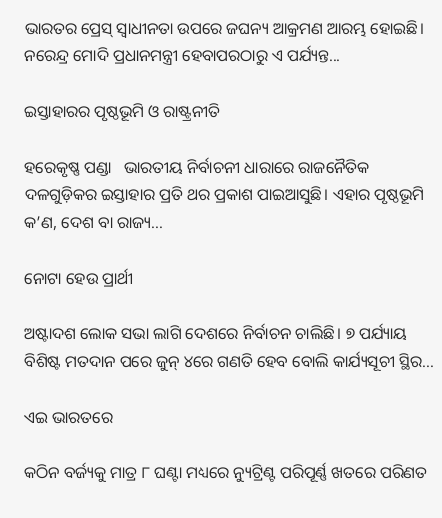ଭାରତର ପ୍ରେସ୍‌ ସ୍ବାଧୀନତା ଉପରେ ଜଘନ୍ୟ ଆକ୍ରମଣ ଆରମ୍ଭ ହୋଇଛି। ନରେନ୍ଦ୍ର ମୋଦି ପ୍ରଧାନମନ୍ତ୍ରୀ ହେବାପରଠାରୁ ଏ ପର୍ଯ୍ୟନ୍ତ...

ଇସ୍ତାହାରର ପୃଷ୍ଠଭୂମି ଓ ରାଷ୍ଟ୍ରନୀତି

ହରେକୃଷ୍ଣ ପଣ୍ଡା   ଭାରତୀୟ ନିର୍ବାଚନୀ ଧାରାରେ ରାଜନୈତିକ ଦଳଗୁଡ଼ିକର ଇସ୍ତାହାର ପ୍ରତି ଥର ପ୍ରକାଶ ପାଇଆସୁଛି। ଏହାର ପୃଷ୍ଠଭୂମି କ’ଣ, ଦେଶ ବା ରାଜ୍ୟ...

ନୋଟା ହେଉ ପ୍ରାର୍ଥୀ

ଅଷ୍ଟାଦଶ ଲୋକ ସଭା ଲାଗି ଦେଶରେ ନିର୍ବାଚନ ଚାଲିଛି। ୭ ପର୍ଯ୍ୟାୟ ବିଶିଷ୍ଟ ମତଦାନ ପରେ ଜୁନ୍‌ ୪ରେ ଗଣତି ହେବ ବୋଲି କାର୍ଯ୍ୟସୂଚୀ ସ୍ଥିର...

ଏଇ ଭାରତରେ

କଠିନ ବର୍ଜ୍ୟକୁ ମାତ୍ର ୮ ଘଣ୍ଟା ମଧ୍ୟରେ ନ୍ୟୁଟ୍ରିଣ୍ଟ ପରିପୂର୍ଣ୍ଣ ଖତରେ ପରିଣତ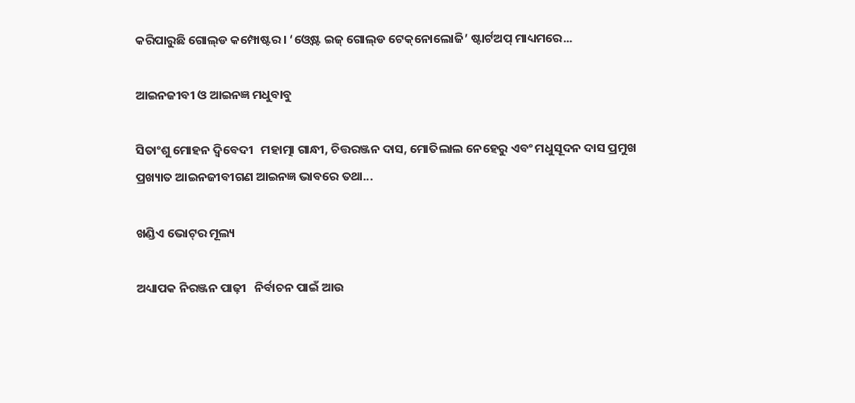କରିପାରୁଛି ଗୋଲ୍‌ଡ କମ୍ପୋଷ୍ଟର। ‘ଓ୍ବେଷ୍ଟ ଇଜ୍‌ ଗୋଲ୍‌ଡ ଟେକ୍‌ନୋଲୋଜି’ ଷ୍ଟାର୍ଟଅପ୍‌ ମାଧ୍ୟମରେ...

ଆଇନଜୀବୀ ଓ ଆଇନଜ୍ଞ ମଧୁବାବୁ

ସିତାଂଶୁ ମୋହନ ଦ୍ୱିବେଦୀ   ମହାତ୍ମା ଗାନ୍ଧୀ, ଚିତ୍ତରଞ୍ଜନ ଦାସ, ମୋତିଲାଲ ନେହେରୁ ଏବଂ ମଧୁସୂଦନ ଦାସ ପ୍ରମୁଖ ପ୍ରଖ୍ୟାତ ଆଇନଜୀବୀଗଣ ଆଇନଜ୍ଞ ଭାବରେ ତଥା...

ଖଣ୍ଡିଏ ଭୋଟ୍‌ର ମୂଲ୍ୟ

ଅଧ୍ୟାପକ ନିରଞ୍ଜନ ପାଢ଼ୀ   ନିର୍ବାଚନ ପାଇଁ ଆଉ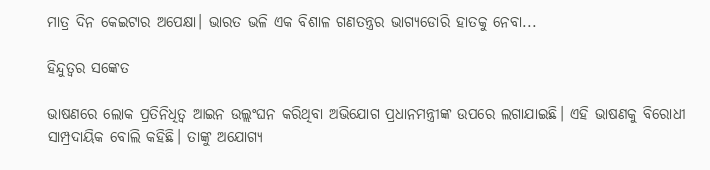ମାତ୍ର ଦିନ କେଇଟାର ଅପେକ୍ଷା। ଭାରତ ଭଳି ଏକ ବିଶାଳ ଗଣତନ୍ତ୍ରର ଭାଗ୍ୟଡୋରି ହାତକୁ ନେବା...

ହିନ୍ଦୁତ୍ୱର ସଙ୍କେତ

ଭାଷଣରେ ଲୋକ ପ୍ରତିନିଧିତ୍ୱ ଆଇନ ଉଲ୍ଲଂଘନ କରିଥିବା ଅଭିଯୋଗ ପ୍ରଧାନମନ୍ତ୍ରୀଙ୍କ ଉପରେ ଲଗାଯାଇଛି। ଏହି ଭାଷଣକୁ ବିରୋଧୀ ସାମ୍ପ୍ରଦାୟିକ ବୋଲି କହିଛି। ତାଙ୍କୁ ଅଯୋଗ୍ୟ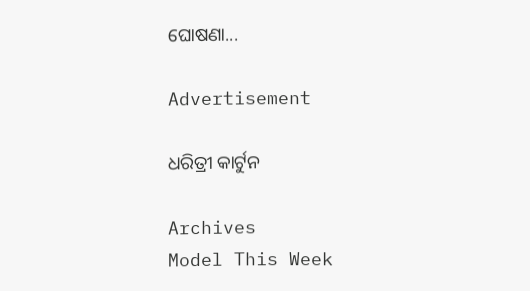ଘୋଷଣା...

Advertisement

ଧରିତ୍ରୀ କାର୍ଟୁନ

Archives
Model This Week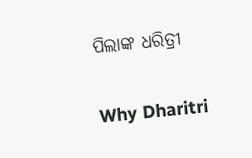ପିଲାଙ୍କ ଧରିତ୍ରୀ

Why Dharitri